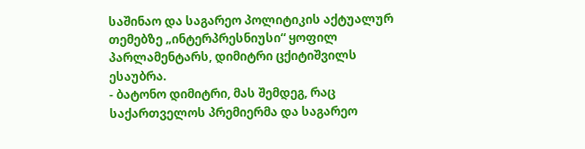საშინაო და საგარეო პოლიტიკის აქტუალურ თემებზე „ინტერპრესნიუსი“ ყოფილ პარლამენტარს, დიმიტრი ცქიტიშვილს ესაუბრა.
- ბატონო დიმიტრი, მას შემდეგ, რაც საქართველოს პრემიერმა და საგარეო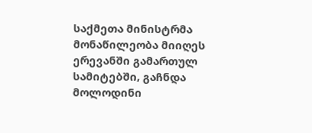საქმეთა მინისტრმა მონაწილეობა მიიღეს ერევანში გამართულ სამიტებში, გაჩნდა მოლოდინი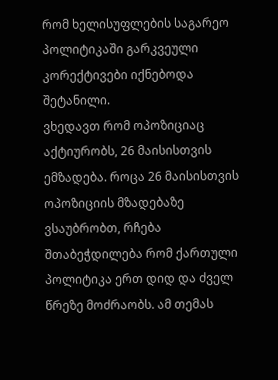რომ ხელისუფლების საგარეო პოლიტიკაში გარკვეული კორექტივები იქნებოდა შეტანილი.
ვხედავთ რომ ოპოზიციაც აქტიურობს, 26 მაისისთვის ემზადება. როცა 26 მაისისთვის ოპოზიციის მზადებაზე ვსაუბრობთ, რჩება შთაბეჭდილება რომ ქართული პოლიტიკა ერთ დიდ და ძველ წრეზე მოძრაობს. ამ თემას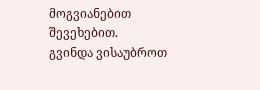მოგვიანებით შევეხებით.
გვინდა ვისაუბროთ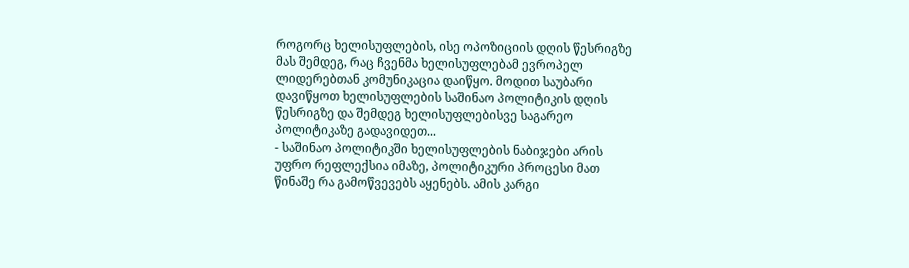როგორც ხელისუფლების, ისე ოპოზიციის დღის წესრიგზე მას შემდეგ, რაც ჩვენმა ხელისუფლებამ ევროპელ ლიდერებთან კომუნიკაცია დაიწყო. მოდით საუბარი დავიწყოთ ხელისუფლების საშინაო პოლიტიკის დღის წესრიგზე და შემდეგ ხელისუფლებისვე საგარეო პოლიტიკაზე გადავიდეთ...
- საშინაო პოლიტიკში ხელისუფლების ნაბიჯები არის უფრო რეფლექსია იმაზე, პოლიტიკური პროცესი მათ წინაშე რა გამოწვევებს აყენებს. ამის კარგი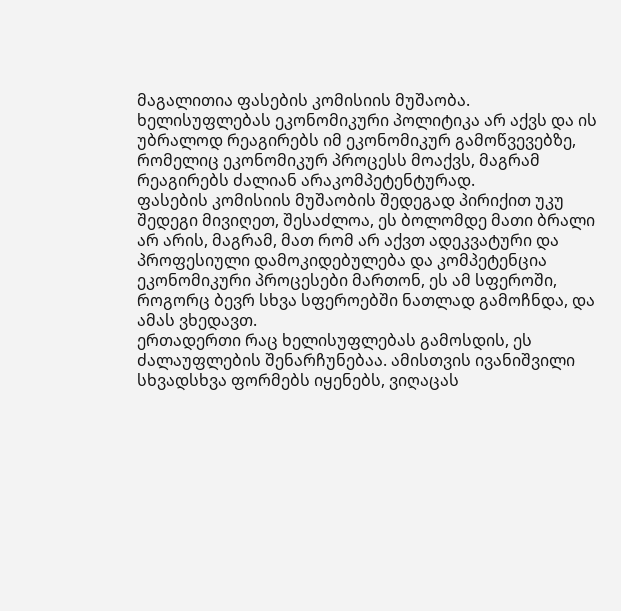მაგალითია ფასების კომისიის მუშაობა. ხელისუფლებას ეკონომიკური პოლიტიკა არ აქვს და ის უბრალოდ რეაგირებს იმ ეკონომიკურ გამოწვევებზე, რომელიც ეკონომიკურ პროცესს მოაქვს, მაგრამ რეაგირებს ძალიან არაკომპეტენტურად.
ფასების კომისიის მუშაობის შედეგად პირიქით უკუ შედეგი მივიღეთ, შესაძლოა, ეს ბოლომდე მათი ბრალი არ არის, მაგრამ, მათ რომ არ აქვთ ადეკვატური და პროფესიული დამოკიდებულება და კომპეტენცია ეკონომიკური პროცესები მართონ, ეს ამ სფეროში, როგორც ბევრ სხვა სფეროებში ნათლად გამოჩნდა, და ამას ვხედავთ.
ერთადერთი რაც ხელისუფლებას გამოსდის, ეს ძალაუფლების შენარჩუნებაა. ამისთვის ივანიშვილი სხვადსხვა ფორმებს იყენებს, ვიღაცას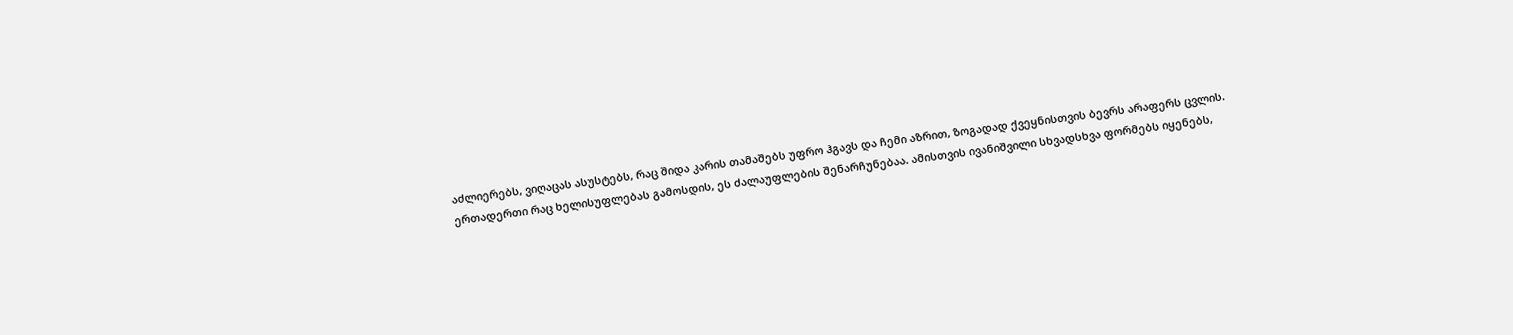აძლიერებს, ვიღაცას ასუსტებს, რაც შიდა კარის თამაშებს უფრო ჰგავს და ჩემი აზრით, ზოგადად ქვეყნისთვის ბევრს არაფერს ცვლის.
ერთადერთი რაც ხელისუფლებას გამოსდის, ეს ძალაუფლების შენარჩუნებაა. ამისთვის ივანიშვილი სხვადსხვა ფორმებს იყენებს,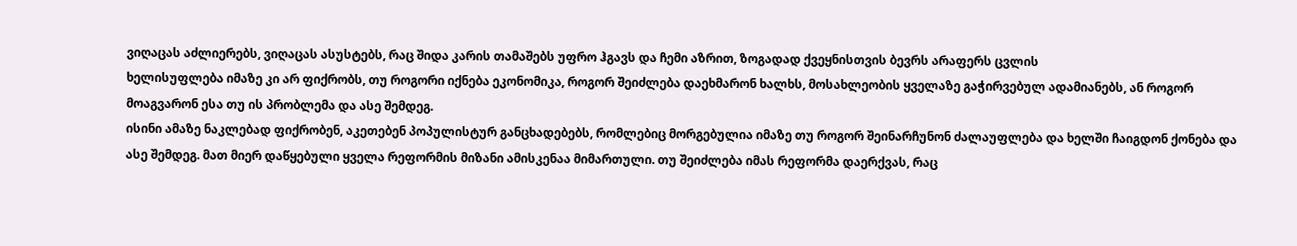ვიღაცას აძლიერებს, ვიღაცას ასუსტებს, რაც შიდა კარის თამაშებს უფრო ჰგავს და ჩემი აზრით, ზოგადად ქვეყნისთვის ბევრს არაფერს ცვლის
ხელისუფლება იმაზე კი არ ფიქრობს, თუ როგორი იქნება ეკონომიკა, როგორ შეიძლება დაეხმარონ ხალხს, მოსახლეობის ყველაზე გაჭირვებულ ადამიანებს, ან როგორ მოაგვარონ ესა თუ ის პრობლემა და ასე შემდეგ.
ისინი ამაზე ნაკლებად ფიქრობენ, აკეთებენ პოპულისტურ განცხადებებს, რომლებიც მორგებულია იმაზე თუ როგორ შეინარჩუნონ ძალაუფლება და ხელში ჩაიგდონ ქონება და ასე შემდეგ. მათ მიერ დაწყებული ყველა რეფორმის მიზანი ამისკენაა მიმართული. თუ შეიძლება იმას რეფორმა დაერქვას, რაც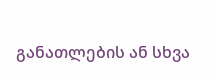განათლების ან სხვა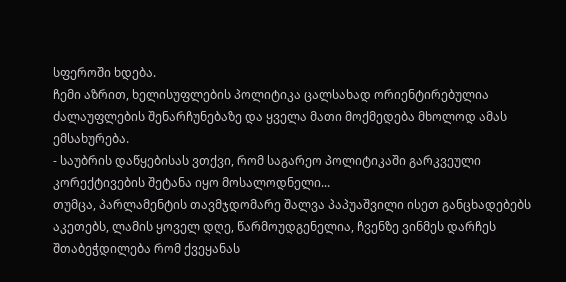სფეროში ხდება.
ჩემი აზრით, ხელისუფლების პოლიტიკა ცალსახად ორიენტირებულია ძალაუფლების შენარჩუნებაზე და ყველა მათი მოქმედება მხოლოდ ამას ემსახურება.
- საუბრის დაწყებისას ვთქვი, რომ საგარეო პოლიტიკაში გარკვეული კორექტივების შეტანა იყო მოსალოდნელი...
თუმცა, პარლამენტის თავმჯდომარე შალვა პაპუაშვილი ისეთ განცხადებებს აკეთებს, ლამის ყოველ დღე, წარმოუდგენელია, ჩვენზე ვინმეს დარჩეს შთაბეჭდილება რომ ქვეყანას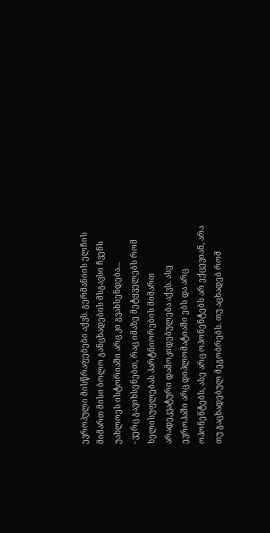ევროპული მისწრაფებები აქვს. გერმანიის ელჩის მიმართ მისი ბოლო განცხადების მსგავსი ჩვენს უახლოეს ისტორიაში არც კი გვახსენდება...
- ვერც გავიხსენებთ, რაც იმაზე მეტყველებს რომ ხელისუფლებას პარტნიორების მიმართ არადეკვატური დამოკიდებულება აქვს. ასე ევროპაში არც დიპლომატიაში ებს და არც ოპონენტებს, ასე არც ოპონენტებს არ ექცევიან, არა თუ გაცხადებულ მეგობრებს. თუ აცხადებ რომ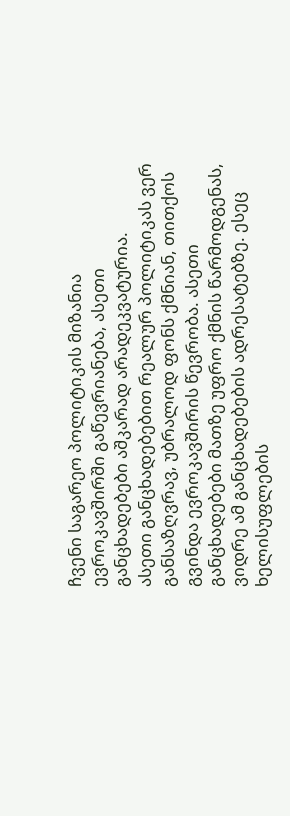ჩვენი საგარეო პოლიტიკის მიზანია ევროკავშირში გაწევრიანება, ასეთი განცხადებები აშკარად არადეკვატურია.
ასეთი განცხადებებით რეალურ პოლიტიკას ვერ განსაზღვრავ, უბრალოდ ფონს ქმნიან, თითქოს გვინდა ევროკავშირის წევრობა. ასეთი განცხადებები მათზე უფრო ქმნის წარმოდგენას, ვიდრე ამ განცხადებების ადრესატებზე. ესეც ხელისუფლების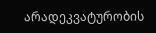არადეკვატურობის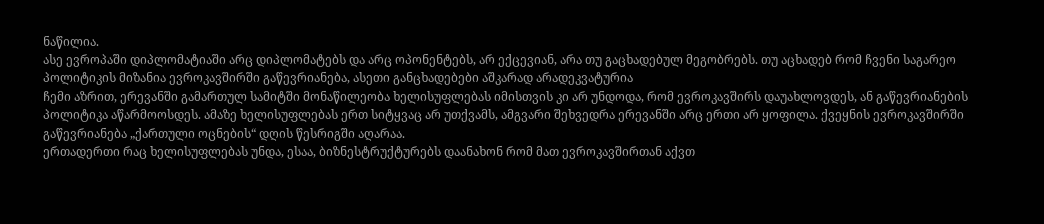ნაწილია.
ასე ევროპაში დიპლომატიაში არც დიპლომატებს და არც ოპონენტებს, არ ექცევიან, არა თუ გაცხადებულ მეგობრებს. თუ აცხადებ რომ ჩვენი საგარეო პოლიტიკის მიზანია ევროკავშირში გაწევრიანება, ასეთი განცხადებები აშკარად არადეკვატურია
ჩემი აზრით, ერევანში გამართულ სამიტში მონაწილეობა ხელისუფლებას იმისთვის კი არ უნდოდა, რომ ევროკავშირს დაუახლოვდეს, ან გაწევრიანების პოლიტიკა აწარმოოსდეს. ამაზე ხელისუფლებას ერთ სიტყვაც არ უთქვამს, ამგვარი შეხვედრა ერევანში არც ერთი არ ყოფილა. ქვეყნის ევროკავშირში გაწევრიანება „ქართული ოცნების“ დღის წესრიგში აღარაა.
ერთადერთი რაც ხელისუფლებას უნდა, ესაა, ბიზნესტრუქტურებს დაანახონ რომ მათ ევროკავშირთან აქვთ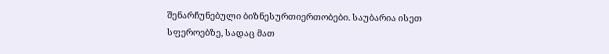შენარჩუნებული ბიზნესურთიერთობები. საუბარია ისეთ სფეროებზე, სადაც მათ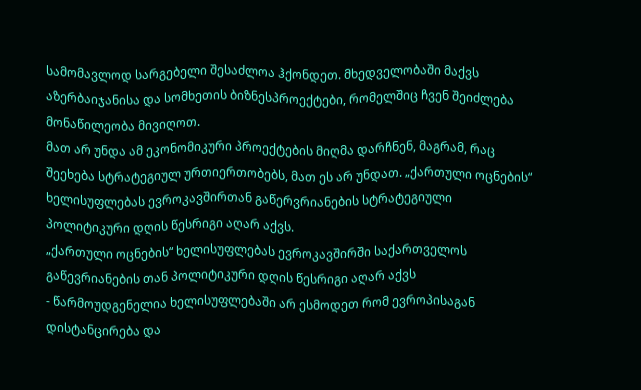სამომავლოდ სარგებელი შესაძლოა ჰქონდეთ. მხედველობაში მაქვს აზერბაიჯანისა და სომხეთის ბიზნესპროექტები, რომელშიც ჩვენ შეიძლება მონაწილეობა მივიღოთ.
მათ არ უნდა ამ ეკონომიკური პროექტების მიღმა დარჩნენ, მაგრამ, რაც შეეხება სტრატეგიულ ურთიერთობებს, მათ ეს არ უნდათ. „ქართული ოცნების“ ხელისუფლებას ევროკავშირთან გაწერვრიანების სტრატეგიული პოლიტიკური დღის წესრიგი აღარ აქვს.
„ქართული ოცნების“ ხელისუფლებას ევროკავშირში საქართველოს გაწევრიანების თან პოლიტიკური დღის წესრიგი აღარ აქვს
- წარმოუდგენელია ხელისუფლებაში არ ესმოდეთ რომ ევროპისაგან დისტანცირება და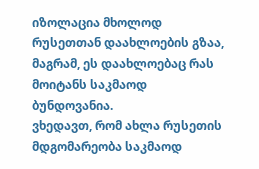იზოლაცია მხოლოდ რუსეთთან დაახლოების გზაა, მაგრამ, ეს დაახლოებაც რას მოიტანს საკმაოდ ბუნდოვანია.
ვხედავთ, რომ ახლა რუსეთის მდგომარეობა საკმაოდ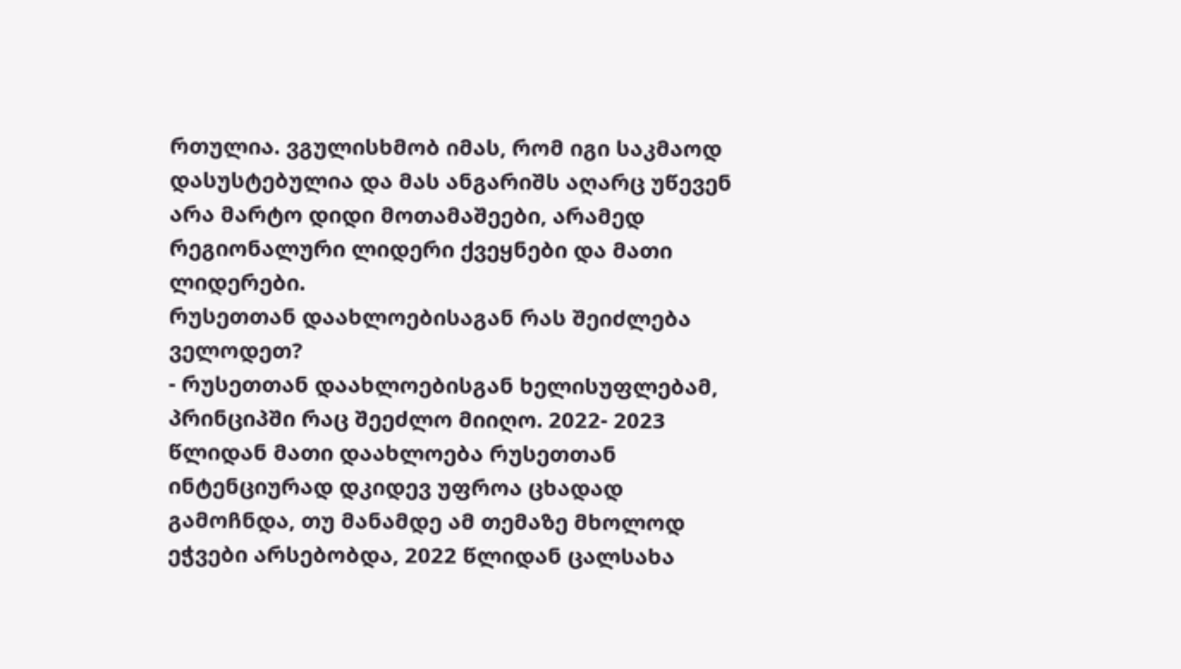რთულია. ვგულისხმობ იმას, რომ იგი საკმაოდ დასუსტებულია და მას ანგარიშს აღარც უწევენ არა მარტო დიდი მოთამაშეები, არამედ რეგიონალური ლიდერი ქვეყნები და მათი ლიდერები.
რუსეთთან დაახლოებისაგან რას შეიძლება ველოდეთ?
- რუსეთთან დაახლოებისგან ხელისუფლებამ, პრინციპში რაც შეეძლო მიიღო. 2022- 2023 წლიდან მათი დაახლოება რუსეთთან ინტენციურად დკიდევ უფროა ცხადად გამოჩნდა, თუ მანამდე ამ თემაზე მხოლოდ ეჭვები არსებობდა, 2022 წლიდან ცალსახა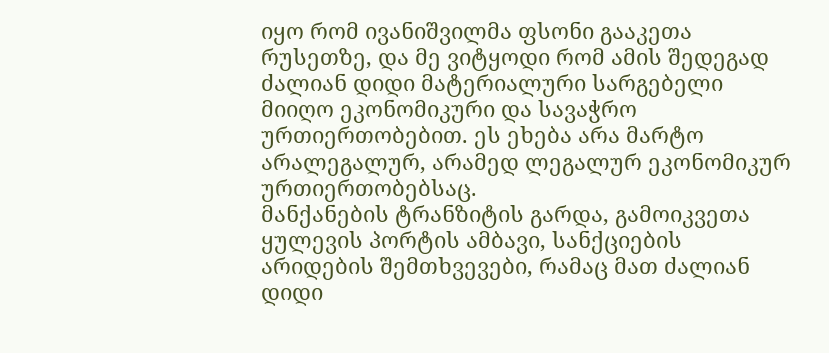იყო რომ ივანიშვილმა ფსონი გააკეთა რუსეთზე, და მე ვიტყოდი რომ ამის შედეგად ძალიან დიდი მატერიალური სარგებელი მიიღო ეკონომიკური და სავაჭრო ურთიერთობებით. ეს ეხება არა მარტო არალეგალურ, არამედ ლეგალურ ეკონომიკურ ურთიერთობებსაც.
მანქანების ტრანზიტის გარდა, გამოიკვეთა ყულევის პორტის ამბავი, სანქციების არიდების შემთხვევები, რამაც მათ ძალიან დიდი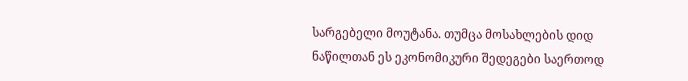სარგებელი მოუტანა. თუმცა მოსახლების დიდ ნაწილთან ეს ეკონომიკური შედეგები საერთოდ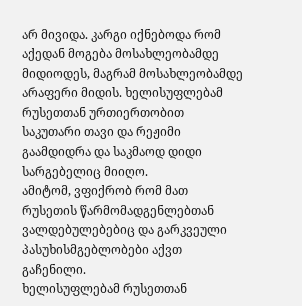არ მივიდა. კარგი იქნებოდა რომ აქედან მოგება მოსახლეობამდე მიდიოდეს, მაგრამ მოსახლეობამდე არაფერი მიდის. ხელისუფლებამ რუსეთთან ურთიერთობით საკუთარი თავი და რეჟიმი გაამდიდრა და საკმაოდ დიდი სარგებელიც მიიღო.
ამიტომ, ვფიქრობ რომ მათ რუსეთის წარმომადგენლებთან ვალდებულებებიც და გარკვეული პასუხისმგებლობები აქვთ გაჩენილი.
ხელისუფლებამ რუსეთთან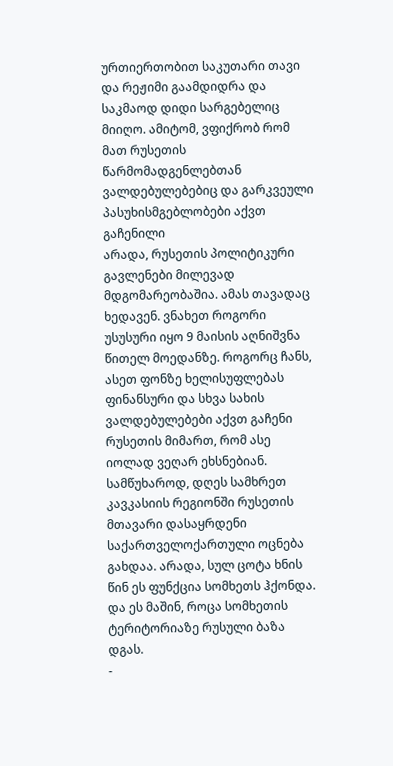ურთიერთობით საკუთარი თავი და რეჟიმი გაამდიდრა და საკმაოდ დიდი სარგებელიც მიიღო. ამიტომ, ვფიქრობ რომ მათ რუსეთის წარმომადგენლებთან ვალდებულებებიც და გარკვეული პასუხისმგებლობები აქვთ გაჩენილი
არადა, რუსეთის პოლიტიკური გავლენები მილევად მდგომარეობაშია. ამას თავადაც ხედავენ. ვნახეთ როგორი უსუსური იყო 9 მაისის აღნიშვნა წითელ მოედანზე. როგორც ჩანს, ასეთ ფონზე ხელისუფლებას ფინანსური და სხვა სახის ვალდებულებები აქვთ გაჩენი რუსეთის მიმართ, რომ ასე იოლად ვეღარ ეხსნებიან.
სამწუხაროდ, დღეს სამხრეთ კავკასიის რეგიონში რუსეთის მთავარი დასაყრდენი საქართველოქართული ოცნება გახდაა. არადა, სულ ცოტა ხნის წინ ეს ფუნქცია სომხეთს ჰქონდა. და ეს მაშინ, როცა სომხეთის ტერიტორიაზე რუსული ბაზა დგას.
-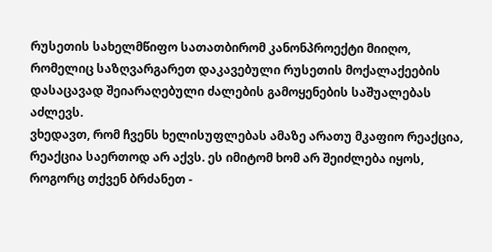რუსეთის სახელმწიფო სათათბირომ კანონპროექტი მიიღო, რომელიც საზღვარგარეთ დაკავებული რუსეთის მოქალაქეების დასაცავად შეიარაღებული ძალების გამოყენების საშუალებას აძლევს.
ვხედავთ, რომ ჩვენს ხელისუფლებას ამაზე არათუ მკაფიო რეაქცია, რეაქცია საერთოდ არ აქვს. ეს იმიტომ ხომ არ შეიძლება იყოს, როგორც თქვენ ბრძანეთ -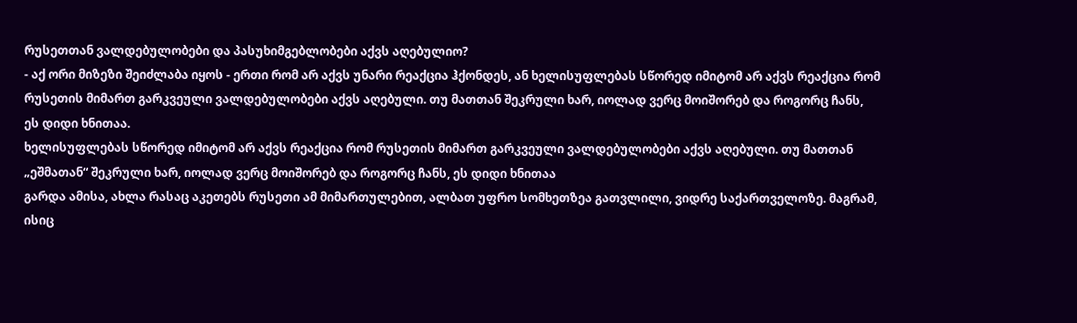რუსეთთან ვალდებულობები და პასუხიმგებლობები აქვს აღებულიო?
- აქ ორი მიზეზი შეიძლაბა იყოს - ერთი რომ არ აქვს უნარი რეაქცია ჰქონდეს, ან ხელისუფლებას სწორედ იმიტომ არ აქვს რეაქცია რომ რუსეთის მიმართ გარკვეული ვალდებულობები აქვს აღებული. თუ მათთან შეკრული ხარ, იოლად ვერც მოიშორებ და როგორც ჩანს, ეს დიდი ხნითაა.
ხელისუფლებას სწორედ იმიტომ არ აქვს რეაქცია რომ რუსეთის მიმართ გარკვეული ვალდებულობები აქვს აღებული. თუ მათთან „ეშმათან“ შეკრული ხარ, იოლად ვერც მოიშორებ და როგორც ჩანს, ეს დიდი ხნითაა
გარდა ამისა, ახლა რასაც აკეთებს რუსეთი ამ მიმართულებით, ალბათ უფრო სომხეთზეა გათვლილი, ვიდრე საქართველოზე. მაგრამ, ისიც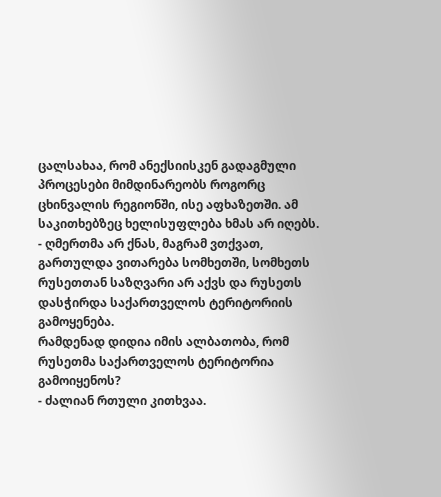ცალსახაა, რომ ანექსიისკენ გადაგმული პროცესები მიმდინარეობს როგორც ცხინვალის რეგიონში, ისე აფხაზეთში. ამ საკითხებზეც ხელისუფლება ხმას არ იღებს.
- ღმერთმა არ ქნას, მაგრამ ვთქვათ, გართულდა ვითარება სომხეთში, სომხეთს რუსეთთან საზღვარი არ აქვს და რუსეთს დასჭირდა საქართველოს ტერიტორიის გამოყენება.
რამდენად დიდია იმის ალბათობა, რომ რუსეთმა საქართველოს ტერიტორია გამოიყენოს?
- ძალიან რთული კითხვაა.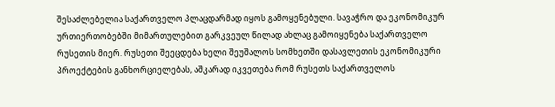შესაძლებელია საქართველო პლაცდარმად იყოს გამოყენებული. სავაჭრო და ეკონომიკურ ურთიერთობებში მიმართულებით გარკვეულ წილად ახლაც გამოიყენება საქართველო რუსეთის მიერ. რუსეთი შეეცდება ხელი შეუშალოს სომხეთში დასავლეთის ეკონომიკური პროექტების განხორციელებას, აშკარად იკვეთება რომ რუსეთს საქართველოს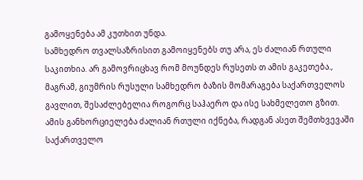გამოყენება ამ კუთხით უნდა.
სამხედრო თვალსაზრისით გამოიყენებს თუ არა, ეს ძალიან რთული საკითხია. არ გამოვრიცხავ რომ მოუნდეს რუსეთს თ ამის გაკეთება., მაგრამ, გიუმრის რუსული სამხედრო ბაზის მომარაგება საქართველოს გავლით, შესაძლებელია როგორც საჰაერო და ისე სახმელეთო გზით.
ამის განხორციელება ძალიან რთული იქნება, რადგან ასეთ შემთხვევაში საქართველო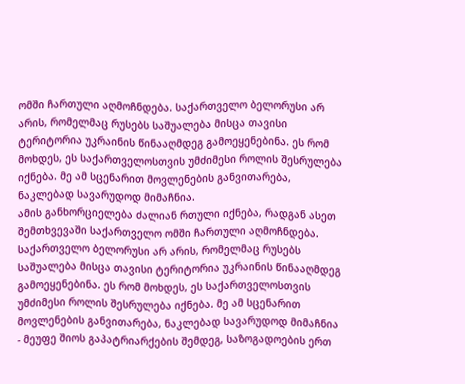ომში ჩართული აღმოჩნდება. საქართველო ბელორუსი არ არის, რომელმაც რუსებს საშუალება მისცა თავისი ტერიტორია უკრაინის წინააღმდეგ გამოეყენებინა. ეს რომ მოხდეს, ეს საქართველოსთვის უმძიმესი როლის შესრულება იქნება. მე ამ სცენარით მოვლენების განვითარება, ნაკლებად სავარუდოდ მიმაჩნია.
ამის განხორციელება ძალიან რთული იქნება, რადგან ასეთ შემთხვევაში საქართველო ომში ჩართული აღმოჩნდება. საქართველო ბელორუსი არ არის, რომელმაც რუსებს საშუალება მისცა თავისი ტერიტორია უკრაინის წინააღმდეგ გამოეყენებინა. ეს რომ მოხდეს, ეს საქართველოსთვის უმძიმესი როლის შესრულება იქნება. მე ამ სცენარით მოვლენების განვითარება, ნაკლებად სავარუდოდ მიმაჩნია
- მეუფე შიოს გაპატრიარქების შემდეგ, საზოგადოების ერთ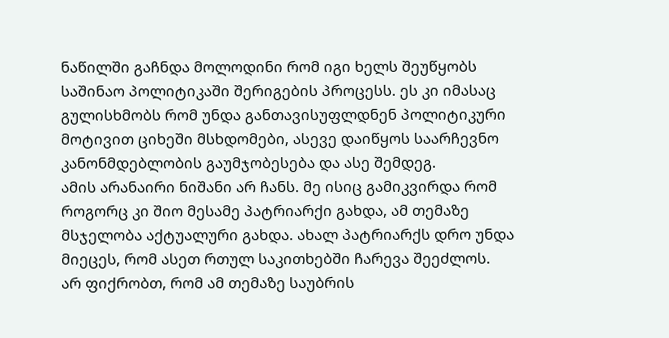ნაწილში გაჩნდა მოლოდინი რომ იგი ხელს შეუწყობს საშინაო პოლიტიკაში შერიგების პროცესს. ეს კი იმასაც გულისხმობს რომ უნდა განთავისუფლდნენ პოლიტიკური მოტივით ციხეში მსხდომები, ასევე დაიწყოს საარჩევნო კანონმდებლობის გაუმჯობესება და ასე შემდეგ.
ამის არანაირი ნიშანი არ ჩანს. მე ისიც გამიკვირდა რომ როგორც კი შიო მესამე პატრიარქი გახდა, ამ თემაზე მსჯელობა აქტუალური გახდა. ახალ პატრიარქს დრო უნდა მიეცეს, რომ ასეთ რთულ საკითხებში ჩარევა შეეძლოს.
არ ფიქრობთ, რომ ამ თემაზე საუბრის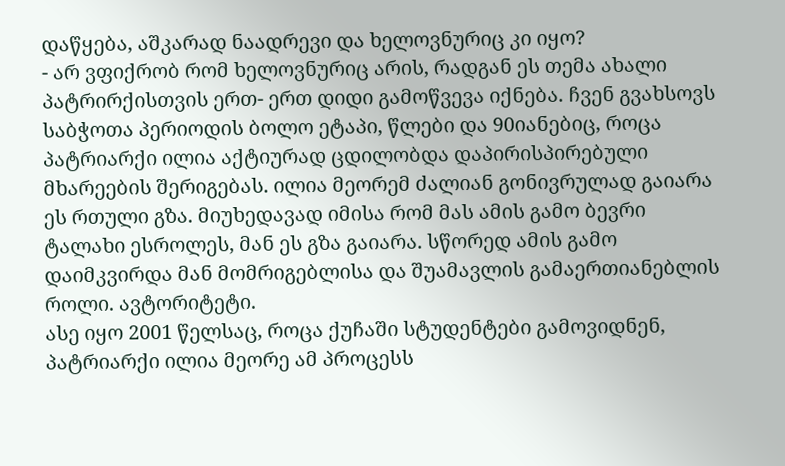დაწყება, აშკარად ნაადრევი და ხელოვნურიც კი იყო?
- არ ვფიქრობ რომ ხელოვნურიც არის, რადგან ეს თემა ახალი პატრირქისთვის ერთ- ერთ დიდი გამოწვევა იქნება. ჩვენ გვახსოვს საბჭოთა პერიოდის ბოლო ეტაპი, წლები და 90იანებიც, როცა პატრიარქი ილია აქტიურად ცდილობდა დაპირისპირებული მხარეების შერიგებას. ილია მეორემ ძალიან გონივრულად გაიარა ეს რთული გზა. მიუხედავად იმისა რომ მას ამის გამო ბევრი ტალახი ესროლეს, მან ეს გზა გაიარა. სწორედ ამის გამო დაიმკვირდა მან მომრიგებლისა და შუამავლის გამაერთიანებლის როლი. ავტორიტეტი.
ასე იყო 2001 წელსაც, როცა ქუჩაში სტუდენტები გამოვიდნენ, პატრიარქი ილია მეორე ამ პროცესს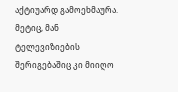აქტიუარდ გამოეხმაურა. მეტიც, მან ტელევიზიების შერიგებაშიც კი მიიღო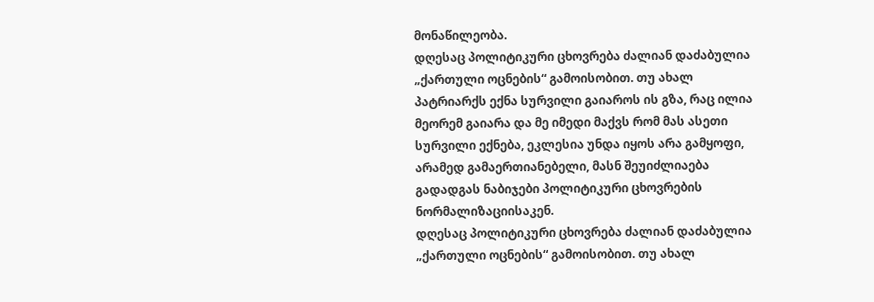მონაწილეობა.
დღესაც პოლიტიკური ცხოვრება ძალიან დაძაბულია „ქართული ოცნების“ გამოისობით. თუ ახალ პატრიარქს ექნა სურვილი გაიაროს ის გზა, რაც ილია მეორემ გაიარა და მე იმედი მაქვს რომ მას ასეთი სურვილი ექნება, ეკლესია უნდა იყოს არა გამყოფი, არამედ გამაერთიანებელი, მასნ შეუიძლიაება გადადგას ნაბიჯები პოლიტიკური ცხოვრების ნორმალიზაციისაკენ.
დღესაც პოლიტიკური ცხოვრება ძალიან დაძაბულია „ქართული ოცნების“ გამოისობით. თუ ახალ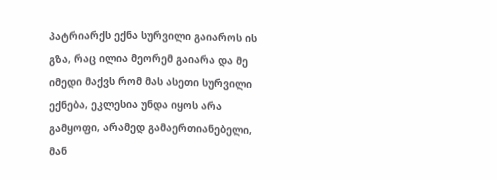პატრიარქს ექნა სურვილი გაიაროს ის გზა, რაც ილია მეორემ გაიარა და მე იმედი მაქვს რომ მას ასეთი სურვილი ექნება, ეკლესია უნდა იყოს არა გამყოფი, არამედ გამაერთიანებელი, მან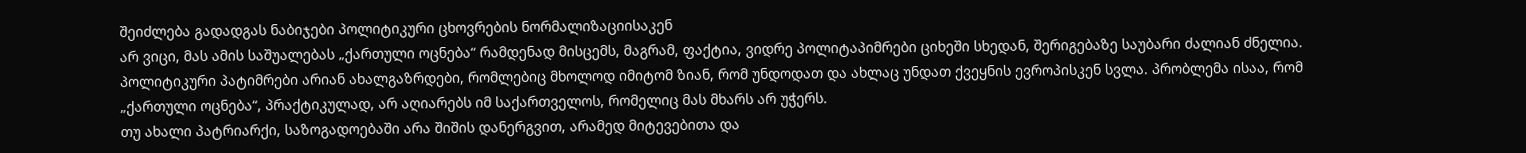შეიძლება გადადგას ნაბიჯები პოლიტიკური ცხოვრების ნორმალიზაციისაკენ
არ ვიცი, მას ამის საშუალებას „ქართული ოცნება“ რამდენად მისცემს, მაგრამ, ფაქტია, ვიდრე პოლიტაპიმრები ციხეში სხედან, შერიგებაზე საუბარი ძალიან ძნელია. პოლიტიკური პატიმრები არიან ახალგაზრდები, რომლებიც მხოლოდ იმიტომ ზიან, რომ უნდოდათ და ახლაც უნდათ ქვეყნის ევროპისკენ სვლა. პრობლემა ისაა, რომ „ქართული ოცნება“, პრაქტიკულად, არ აღიარებს იმ საქართველოს, რომელიც მას მხარს არ უჭერს.
თუ ახალი პატრიარქი, საზოგადოებაში არა შიშის დანერგვით, არამედ მიტევებითა და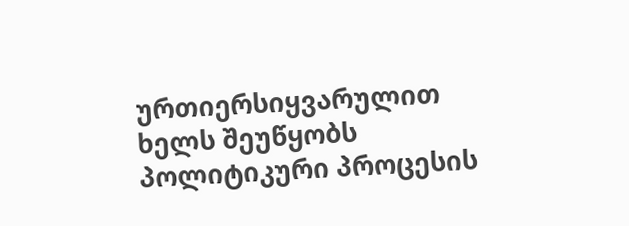ურთიერსიყვარულით ხელს შეუწყობს პოლიტიკური პროცესის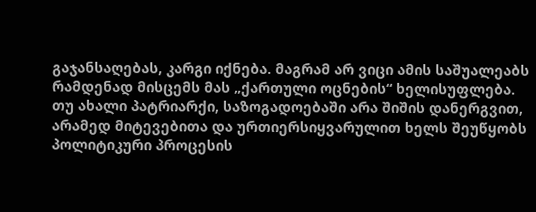გაჯანსაღებას, კარგი იქნება. მაგრამ არ ვიცი ამის საშუალეაბს რამდენად მისცემს მას „ქართული ოცნების“ ხელისუფლება.
თუ ახალი პატრიარქი, საზოგადოებაში არა შიშის დანერგვით, არამედ მიტევებითა და ურთიერსიყვარულით ხელს შეუწყობს პოლიტიკური პროცესის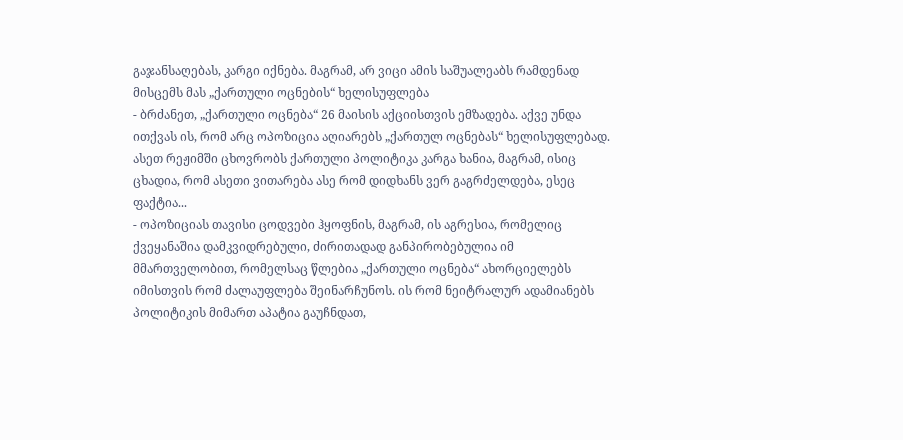გაჯანსაღებას, კარგი იქნება. მაგრამ, არ ვიცი ამის საშუალეაბს რამდენად მისცემს მას „ქართული ოცნების“ ხელისუფლება
- ბრძანეთ, „ქართული ოცნება“ 26 მაისის აქციისთვის ემზადება. აქვე უნდა ითქვას ის, რომ არც ოპოზიცია აღიარებს „ქართულ ოცნებას“ ხელისუფლებად. ასეთ რეჟიმში ცხოვრობს ქართული პოლიტიკა კარგა ხანია, მაგრამ, ისიც ცხადია, რომ ასეთი ვითარება ასე რომ დიდხანს ვერ გაგრძელდება, ესეც ფაქტია...
- ოპოზიციას თავისი ცოდვები ჰყოფნის, მაგრამ, ის აგრესია, რომელიც ქვეყანაშია დამკვიდრებული, ძირითადად განპირობებულია იმ მმართველობით, რომელსაც წლებია „ქართული ოცნება“ ახორციელებს იმისთვის რომ ძალაუფლება შეინარჩუნოს. ის რომ ნეიტრალურ ადამიანებს პოლიტიკის მიმართ აპატია გაუჩნდათ,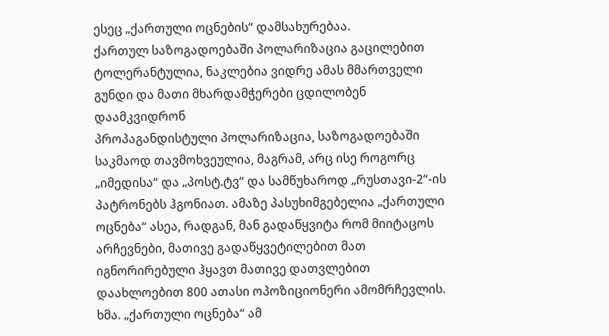ესეც „ქართული ოცნების“ დამსახურებაა.
ქართულ საზოგადოებაში პოლარიზაცია გაცილებით ტოლერანტულია, ნაკლებია ვიდრე ამას მმართველი გუნდი და მათი მხარდამჭერები ცდილობენ დაამკვიდრონ
პროპაგანდისტული პოლარიზაცია, საზოგადოებაში საკმაოდ თავმოხვეულია, მაგრამ, არც ისე როგორც „იმედისა“ და „პოსტ.ტვ“ და სამწუხაროდ „რუსთავი-2“-ის პატრონებს ჰგონიათ. ამაზე პასუხიმგებელია „ქართული ოცნება“ ასეა, რადგან, მან გადაწყვიტა რომ მიიტაცოს არჩევნები, მათივე გადაწყვეტილებით მათ იგნორირებული ჰყავთ მათივე დათვლებით დაახლოებით 800 ათასი ოპოზიციონერი ამომრჩევლის. ხმა. „ქართული ოცნება“ ამ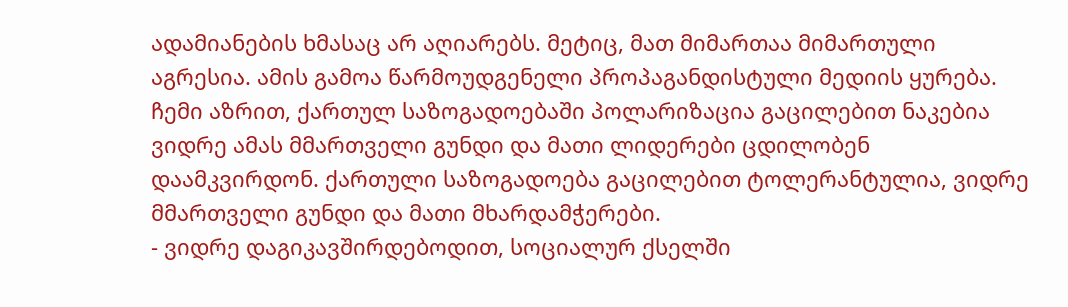ადამიანების ხმასაც არ აღიარებს. მეტიც, მათ მიმართაა მიმართული აგრესია. ამის გამოა წარმოუდგენელი პროპაგანდისტული მედიის ყურება.
ჩემი აზრით, ქართულ საზოგადოებაში პოლარიზაცია გაცილებით ნაკებია ვიდრე ამას მმართველი გუნდი და მათი ლიდერები ცდილობენ დაამკვირდონ. ქართული საზოგადოება გაცილებით ტოლერანტულია, ვიდრე მმართველი გუნდი და მათი მხარდამჭერები.
- ვიდრე დაგიკავშირდებოდით, სოციალურ ქსელში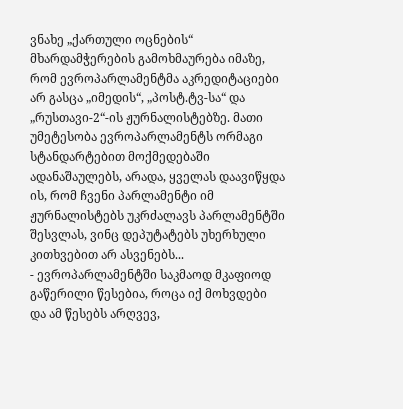ვნახე „ქართული ოცნების“ მხარდამჭერების გამოხმაურება იმაზე, რომ ევროპარლამენტმა აკრედიტაციები არ გასცა „იმედის“, „პოსტ.ტვ-სა“ და „რუსთავი-2“-ის ჟურნალისტებზე. მათი უმეტესობა ევროპარლამენტს ორმაგი სტანდარტებით მოქმედებაში ადანაშაულებს, არადა, ყველას დაავიწყდა ის, რომ ჩვენი პარლამენტი იმ ჟურნალისტებს უკრძალავს პარლამენტში შესვლას, ვინც დეპუტატებს უხერხული კითხვებით არ ასვენებს...
- ევროპარლამენტში საკმაოდ მკაფიოდ გაწერილი წესებია, როცა იქ მოხვდები და ამ წესებს არღვევ,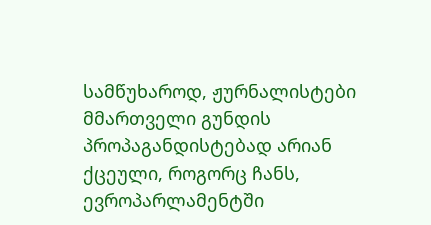სამწუხაროდ, ჟურნალისტები მმართველი გუნდის პროპაგანდისტებად არიან ქცეული, როგორც ჩანს, ევროპარლამენტში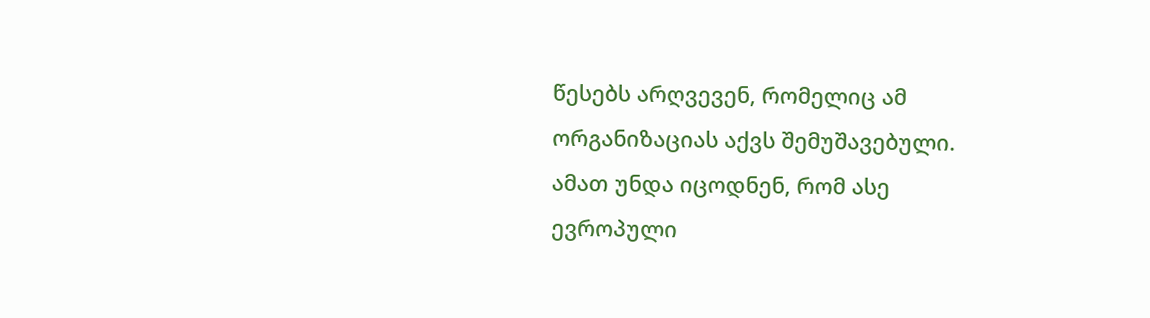წესებს არღვევენ, რომელიც ამ ორგანიზაციას აქვს შემუშავებული.
ამათ უნდა იცოდნენ, რომ ასე ევროპული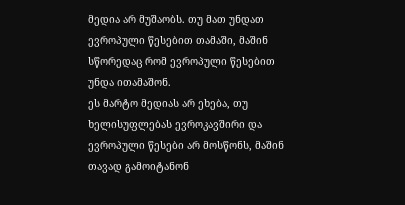მედია არ მუშაობს. თუ მათ უნდათ ევროპული წესებით თამაში, მაშინ სწორედაც რომ ევროპული წესებით უნდა ითამაშონ.
ეს მარტო მედიას არ ეხება, თუ ხელისუფლებას ევროკავშირი და ევროპული წესები არ მოსწონს, მაშინ თავად გამოიტანონ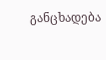განცხადება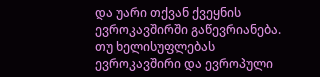და უარი თქვან ქვეყნის ევროკავშირში გაწევრიანება.
თუ ხელისუფლებას ევროკავშირი და ევროპული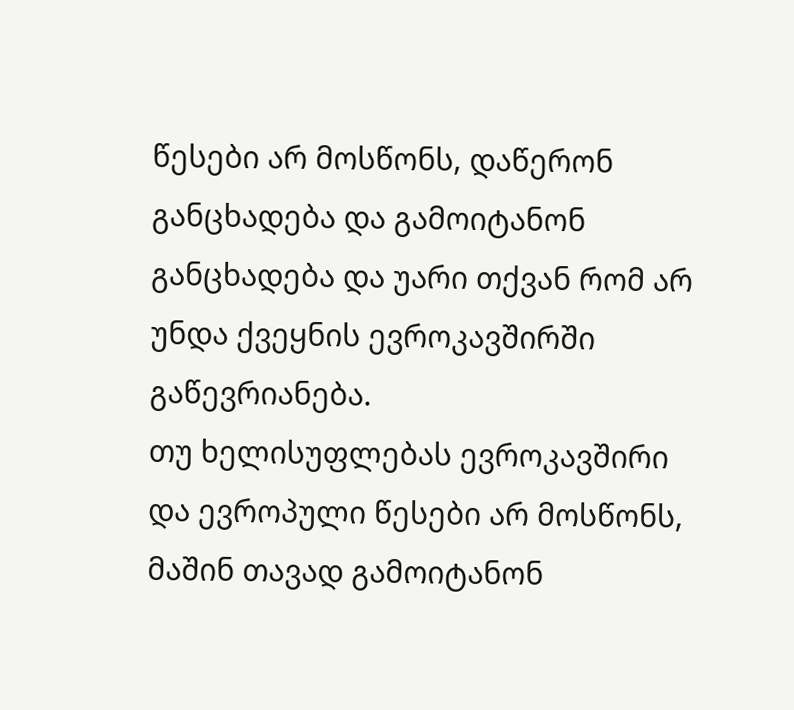წესები არ მოსწონს, დაწერონ განცხადება და გამოიტანონ განცხადება და უარი თქვან რომ არ უნდა ქვეყნის ევროკავშირში გაწევრიანება.
თუ ხელისუფლებას ევროკავშირი და ევროპული წესები არ მოსწონს, მაშინ თავად გამოიტანონ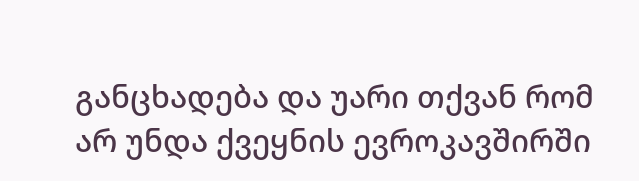განცხადება და უარი თქვან რომ არ უნდა ქვეყნის ევროკავშირში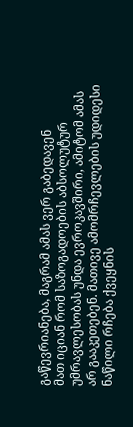გაწევრიანება, მაგრამ ამას ვერ გაბედავენ
მათ იციან რომ საზოგადოების აბსოლუტურ უმრავლესობას უნდა ევროკავშირი, ამიტომ ამას არ გააკეთებენ. მათივე ამომრჩევლების უდიდესი ნაწილი რჩება ქვეყნის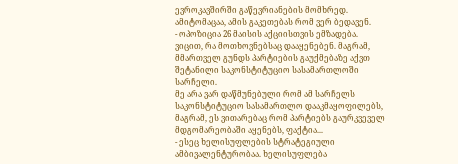ევროკავშირში გაწევრიანების მომხრედ. ამიტომაცაა, ამის გაკეთებას რომ ვერ ბედავენ.
- ოპოზიცია 26 მაისის აქციისთვის ემზადება. ვიცით, რა მოთხოვნებსაც დააყენებენ. მაგრამ, მმართველ გუნდს პარტიების გაუქმებაზე აქვთ შეტანილი საკონსტიტუციო სასამართლოში სარჩელი.
მე არა ვარ დაწმუნებული რომ ამ სარჩელს საკონსტიტუციო სასამართლო დააკმაყოფილებს, მაგრამ, ეს ვითარებაც რომ პარტიებს გაურკვეველ მდგომარეობაში აყენებს, ფაქტია...
- ესეც ხელისუფლების სტრატეგიული ამბივალენტურობაა. ხელისუფლება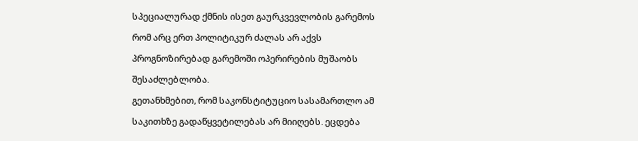სპეციალურად ქმნის ისეთ გაურკვევლობის გარემოს რომ არც ერთ პოლიტიკურ ძალას არ აქვს პროგნოზირებად გარემოში ოპერირების მუშაობს შესაძლებლობა.
გეთანხმებით, რომ საკონსტიტუციო სასამართლო ამ საკითხზე გადაწყვეტილებას არ მიიღებს. ეცდება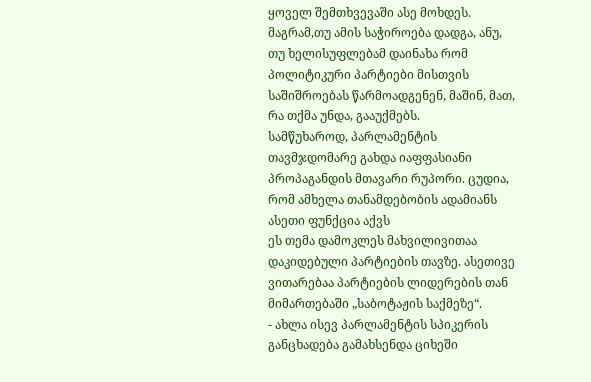ყოველ შემთხვევაში ასე მოხდეს. მაგრამ,თუ ამის საჭიროება დადგა, ანუ, თუ ხელისუფლებამ დაინახა რომ პოლიტიკური პარტიები მისთვის საშიშროებას წარმოადგენენ, მაშინ, მათ, რა თქმა უნდა, გააუქმებს.
სამწუხაროდ, პარლამენტის თავმჯდომარე გახდა იაფფასიანი პროპაგანდის მთავარი რუპორი. ცუდია, რომ ამხელა თანამდებობის ადამიანს ასეთი ფუნქცია აქვს
ეს თემა დამოკლეს მახვილივითაა დაკიდებული პარტიების თავზე. ასეთივე ვითარებაა პარტიების ლიდერების თან მიმართებაში „საბოტაჟის საქმეზე“.
- ახლა ისევ პარლამენტის სპიკერის განცხადება გამახსენდა ციხეში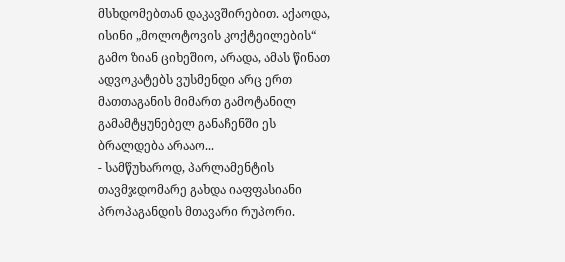მსხდომებთან დაკავშირებით. აქაოდა, ისინი „მოლოტოვის კოქტეილების“ გამო ზიან ციხეშიო, არადა, ამას წინათ ადვოკატებს ვუსმენდი არც ერთ მათთაგანის მიმართ გამოტანილ გამამტყუნებელ განაჩენში ეს ბრალდება არააო...
- სამწუხაროდ, პარლამენტის თავმჯდომარე გახდა იაფფასიანი პროპაგანდის მთავარი რუპორი.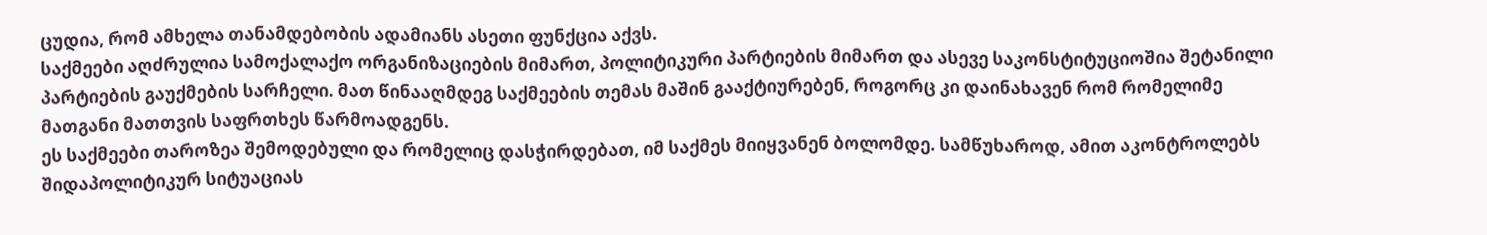ცუდია, რომ ამხელა თანამდებობის ადამიანს ასეთი ფუნქცია აქვს.
საქმეები აღძრულია სამოქალაქო ორგანიზაციების მიმართ, პოლიტიკური პარტიების მიმართ და ასევე საკონსტიტუციოშია შეტანილი პარტიების გაუქმების სარჩელი. მათ წინააღმდეგ საქმეების თემას მაშინ გააქტიურებენ, როგორც კი დაინახავენ რომ რომელიმე მათგანი მათთვის საფრთხეს წარმოადგენს.
ეს საქმეები თაროზეა შემოდებული და რომელიც დასჭირდებათ, იმ საქმეს მიიყვანენ ბოლომდე. სამწუხაროდ, ამით აკონტროლებს შიდაპოლიტიკურ სიტუაციას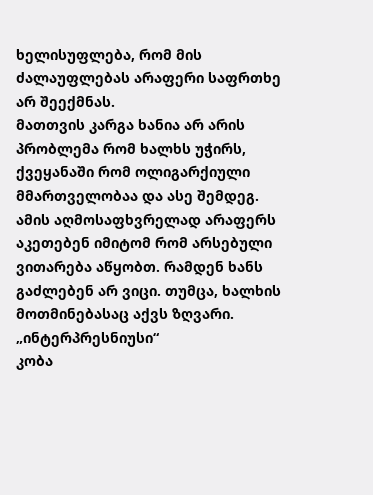ხელისუფლება, რომ მის ძალაუფლებას არაფერი საფრთხე არ შეექმნას.
მათთვის კარგა ხანია არ არის პრობლემა რომ ხალხს უჭირს, ქვეყანაში რომ ოლიგარქიული მმართველობაა და ასე შემდეგ. ამის აღმოსაფხვრელად არაფერს აკეთებენ იმიტომ რომ არსებული ვითარება აწყობთ. რამდენ ხანს გაძლებენ არ ვიცი. თუმცა, ხალხის მოთმინებასაც აქვს ზღვარი.
„ინტერპრესნიუსი“
კობა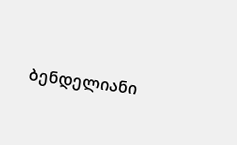ბენდელიანი